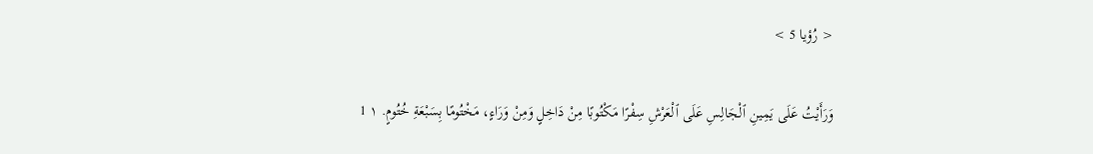< رُؤيا 5 >

وَرَأَيْتُ عَلَى يَمِينِ ٱلْجَالِسِ عَلَى ٱلْعَرْشِ سِفْرًا مَكْتُوبًا مِنْ دَاخِلٍ وَمِنْ وَرَاءٍ، مَخْتُومًا بِسَبْعَةِ خُتُومٍ. ١ 1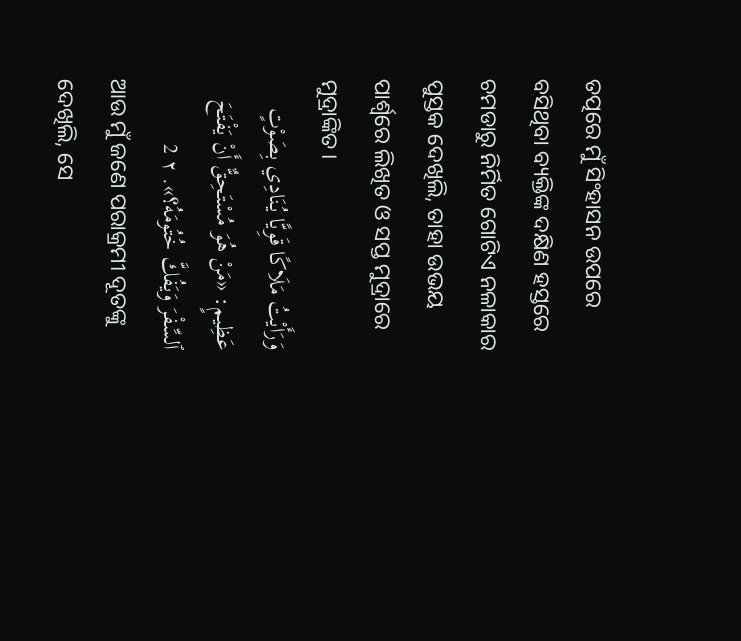ତତ୍ପରେ ମୁଁ ସିଂହାସନ ଉପରେ ବସିଥିବା ବ୍ୟକ୍ତିଙ୍କ ଦକ୍ଷିଣ ହସ୍ତରେ ଚମଡାରୁ ନିର୍ମିତ ଗୋଟିଏ ନଳାକାର ପୁସ୍ତକ ଦେଖିଲି, ତାହା ଉଭୟ ପାର୍ଶ୍ୱରେ ଲିଖିତ ଓ ସପ୍ତ ମୁଦ୍ରାରେ ମୁଦ୍ରାଙ୍କିତ।
وَرَأَيْتُ مَلَاكًا قَوِيًّا يُنَادِي بِصَوْتٍ عَظِيمٍ: «مَنْ هُوَ مُسْتَحِقٌّ أَنْ يَفْتَحَ ٱلسِّفْرَ وَيَفُكَّ خُتُومَهُ؟». ٢ 2
ଆଉ ମୁଁ ଜଣେ ପରାକ୍ରମୀ ଦୂତଙ୍କୁ ଦେଖିଲି, ସେ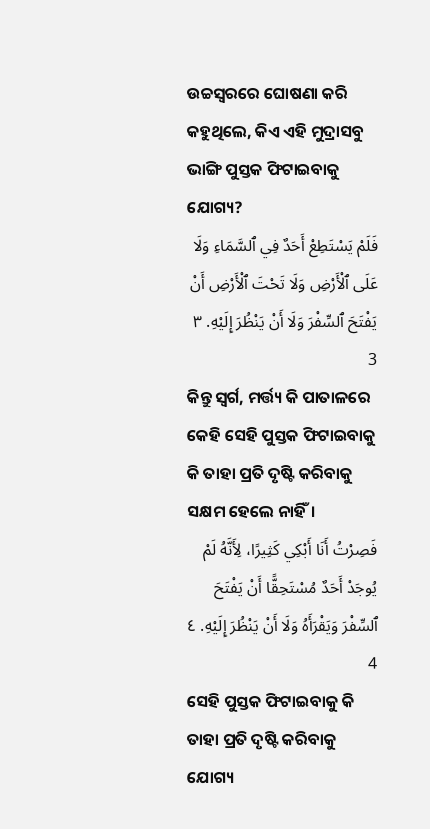ଉଚ୍ଚସ୍ୱରରେ ଘୋଷଣା କରି କହୁଥିଲେ, କିଏ ଏହି ମୁଦ୍ରାସବୁ ଭାଙ୍ଗି ପୁସ୍ତକ ଫିଟାଇବାକୁ ଯୋଗ୍ୟ?
فَلَمْ يَسْتَطِعْ أَحَدٌ فِي ٱلسَّمَاءِ وَلَا عَلَى ٱلْأَرْضِ وَلَا تَحْتَ ٱلْأَرْضِ أَنْ يَفْتَحَ ٱلسِّفْرَ وَلَا أَنْ يَنْظُرَ إِلَيْهِ. ٣ 3
କିନ୍ତୁ ସ୍ୱର୍ଗ, ମର୍ତ୍ତ୍ୟ କି ପାତାଳରେ କେହି ସେହି ପୁସ୍ତକ ଫିଟାଇବାକୁ କି ତାହା ପ୍ରତି ଦୃଷ୍ଟି କରିବାକୁ ସକ୍ଷମ ହେଲେ ନାହିଁ।
فَصِرْتُ أَنَا أَبْكِي كَثِيرًا، لِأَنَّهُ لَمْ يُوجَدْ أَحَدٌ مُسْتَحِقًّا أَنْ يَفْتَحَ ٱلسِّفْرَ وَيَقْرَأَهُ وَلَا أَنْ يَنْظُرَ إِلَيْهِ. ٤ 4
ସେହି ପୁସ୍ତକ ଫିଟାଇବାକୁ କି ତାହା ପ୍ରତି ଦୃଷ୍ଟି କରିବାକୁ ଯୋଗ୍ୟ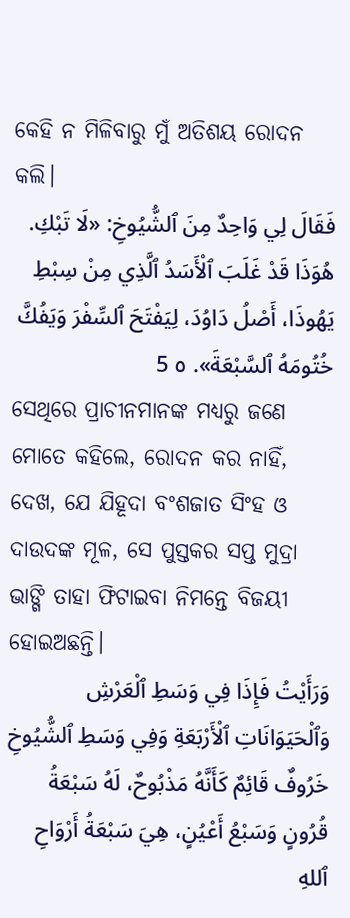କେହି ନ ମିଳିବାରୁ ମୁଁ ଅତିଶୟ ରୋଦନ କଲି।
فَقَالَ لِي وَاحِدٌ مِنَ ٱلشُّيُوخِ: «لَا تَبْكِ. هُوَذَا قَدْ غَلَبَ ٱلْأَسَدُ ٱلَّذِي مِنْ سِبْطِ يَهُوذَا، أَصْلُ دَاوُدَ، لِيَفْتَحَ ٱلسِّفْرَ وَيَفُكَّ خُتُومَهُ ٱلسَّبْعَةَ». ٥ 5
ସେଥିରେ ପ୍ରାଚୀନମାନଙ୍କ ମଧ୍ୟରୁ ଜଣେ ମୋତେ କହିଲେ, ରୋଦନ କର ନାହିଁ, ଦେଖ, ଯେ ଯିହୂଦା ବଂଶଜାତ ସିଂହ ଓ ଦାଉଦଙ୍କ ମୂଳ, ସେ ପୁସ୍ତକର ସପ୍ତ ମୁଦ୍ରା ଭାଙ୍ଗି ତାହା ଫିଟାଇବା ନିମନ୍ତେ ବିଜୟୀ ହୋଇଅଛନ୍ତି।
وَرَأَيْتُ فَإِذَا فِي وَسَطِ ٱلْعَرْشِ وَٱلْحَيَوَانَاتِ ٱلْأَرْبَعَةِ وَفِي وَسَطِ ٱلشُّيُوخِ خَرُوفٌ قَائِمٌ كَأَنَّهُ مَذْبُوحٌ، لَهُ سَبْعَةُ قُرُونٍ وَسَبْعُ أَعْيُنٍ، هِيَ سَبْعَةُ أَرْوَاحِ ٱللهِ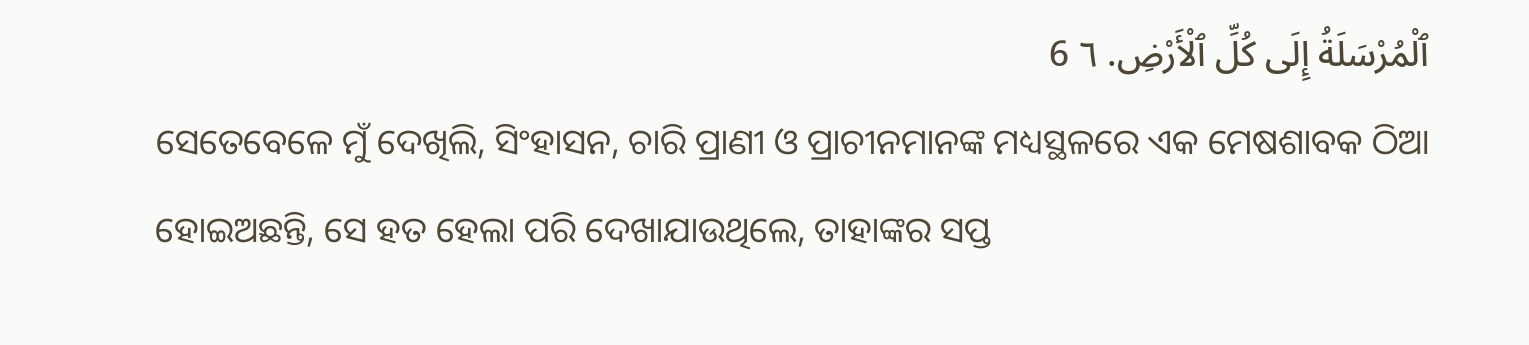ٱلْمُرْسَلَةُ إِلَى كُلِّ ٱلْأَرْضِ. ٦ 6
ସେତେବେଳେ ମୁଁ ଦେଖିଲି, ସିଂହାସନ, ଚାରି ପ୍ରାଣୀ ଓ ପ୍ରାଚୀନମାନଙ୍କ ମଧ୍ୟସ୍ଥଳରେ ଏକ ମେଷଶାବକ ଠିଆ ହୋଇଅଛନ୍ତି, ସେ ହତ ହେଲା ପରି ଦେଖାଯାଉଥିଲେ, ତାହାଙ୍କର ସପ୍ତ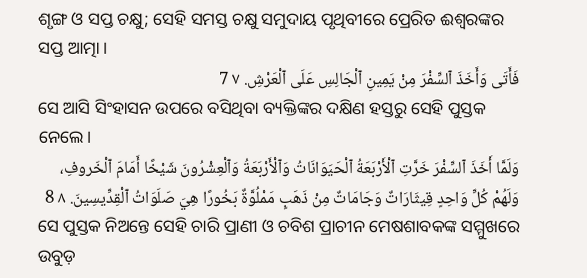ଶୃଙ୍ଗ ଓ ସପ୍ତ ଚକ୍ଷୁ; ସେହି ସମସ୍ତ ଚକ୍ଷୁ ସମୁଦାୟ ପୃଥିବୀରେ ପ୍ରେରିତ ଈଶ୍ବରଙ୍କର ସପ୍ତ ଆତ୍ମା।
فَأَتَى وَأَخَذَ ٱلسِّفْرَ مِنْ يَمِينِ ٱلْجَالِسِ عَلَى ٱلْعَرْشِ. ٧ 7
ସେ ଆସି ସିଂହାସନ ଉପରେ ବସିଥିବା ବ୍ୟକ୍ତିଙ୍କର ଦକ୍ଷିଣ ହସ୍ତରୁ ସେହି ପୁସ୍ତକ ନେଲେ।
وَلَمَّا أَخَذَ ٱلسِّفْرَ خَرَّتِ ٱلْأَرْبَعَةُ ٱلْحَيَوَانَاتُ وَٱلْأَرْبَعَةُ وَٱلْعِشْرُونَ شَيْخًا أَمَامَ ٱلْخَروفِ، وَلَهُمْ كُلِّ وَاحِدٍ قِيثَارَاتٌ وَجَامَاتٌ مِنْ ذَهَبٍ مَمْلُوَّةٌ بَخُورًا هِيَ صَلَوَاتُ ٱلْقِدِّيسِينَ. ٨ 8
ସେ ପୁସ୍ତକ ନିଅନ୍ତେ ସେହି ଚାରି ପ୍ରାଣୀ ଓ ଚବିଶ ପ୍ରାଚୀନ ମେଷଶାବକଙ୍କ ସମ୍ମୁଖରେ ଉବୁଡ଼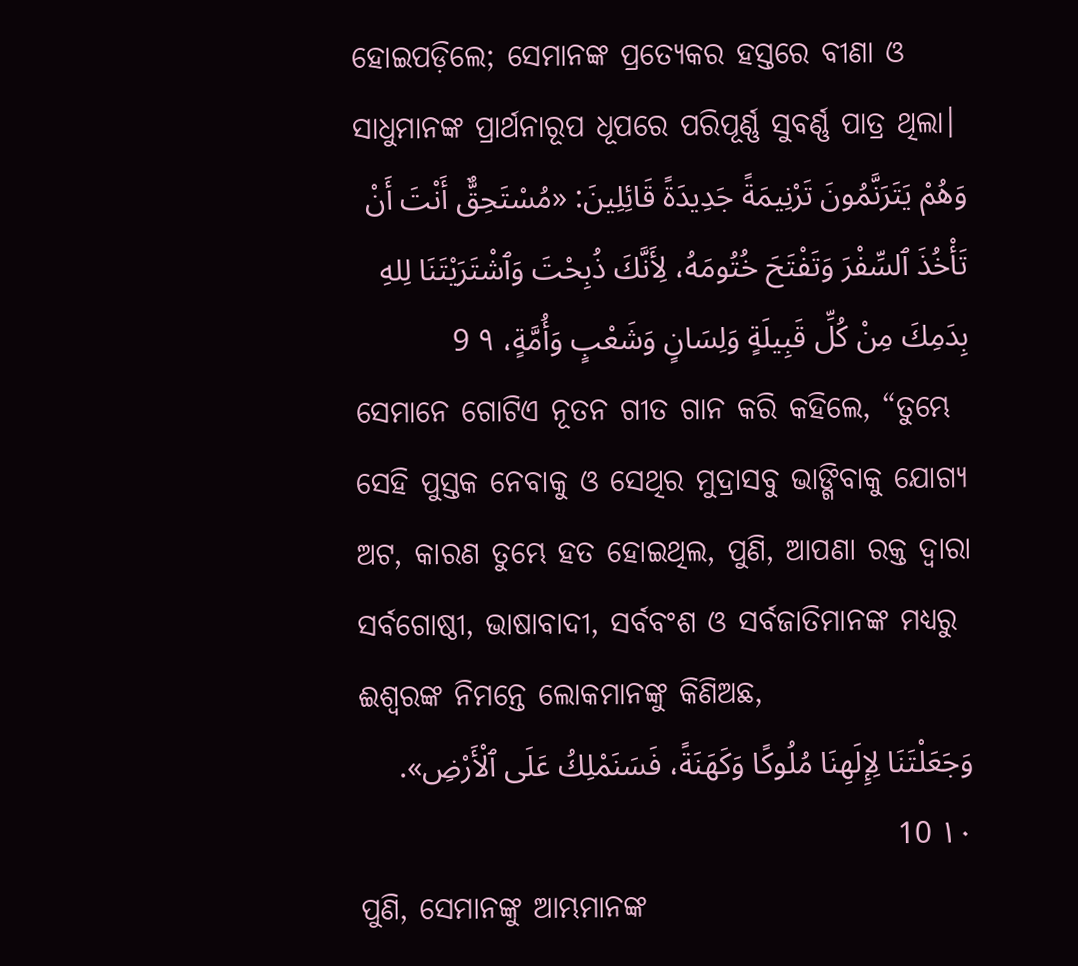ହୋଇପଡ଼ିଲେ; ସେମାନଙ୍କ ପ୍ରତ୍ୟେକର ହସ୍ତରେ ବୀଣା ଓ ସାଧୁମାନଙ୍କ ପ୍ରାର୍ଥନାରୂପ ଧୂପରେ ପରିପୂର୍ଣ୍ଣ ସୁବର୍ଣ୍ଣ ପାତ୍ର ଥିଲା।
وَهُمْ يَتَرَنَّمُونَ تَرْنِيمَةً جَدِيدَةً قَائِلِينَ: «مُسْتَحِقٌّ أَنْتَ أَنْ تَأْخُذَ ٱلسِّفْرَ وَتَفْتَحَ خُتُومَهُ، لِأَنَّكَ ذُبِحْتَ وَٱشْتَرَيْتَنَا لِلهِ بِدَمِكَ مِنْ كُلِّ قَبِيلَةٍ وَلِسَانٍ وَشَعْبٍ وَأُمَّةٍ، ٩ 9
ସେମାନେ ଗୋଟିଏ ନୂତନ ଗୀତ ଗାନ କରି କହିଲେ, “ତୁମ୍ଭେ ସେହି ପୁସ୍ତକ ନେବାକୁ ଓ ସେଥିର ମୁଦ୍ରାସବୁ ଭାଙ୍ଗିବାକୁ ଯୋଗ୍ୟ ଅଟ, କାରଣ ତୁମ୍ଭେ ହତ ହୋଇଥିଲ, ପୁଣି, ଆପଣା ରକ୍ତ ଦ୍ୱାରା ସର୍ବଗୋଷ୍ଠୀ, ଭାଷାବାଦୀ, ସର୍ବବଂଶ ଓ ସର୍ବଜାତିମାନଙ୍କ ମଧ୍ୟରୁ ଈଶ୍ବରଙ୍କ ନିମନ୍ତେ ଲୋକମାନଙ୍କୁ କିଣିଅଛ,
وَجَعَلْتَنَا لِإِلَهِنَا مُلُوكًا وَكَهَنَةً، فَسَنَمْلِكُ عَلَى ٱلْأَرْضِ». ١٠ 10
ପୁଣି, ସେମାନଙ୍କୁ ଆମ୍ଭମାନଙ୍କ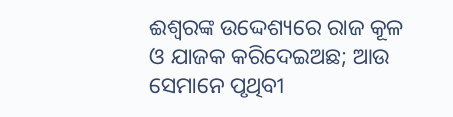ଈଶ୍ବରଙ୍କ ଉଦ୍ଦେଶ୍ୟରେ ରାଜ କୂଳ ଓ ଯାଜକ କରିଦେଇଅଛ; ଆଉ ସେମାନେ ପୃଥିବୀ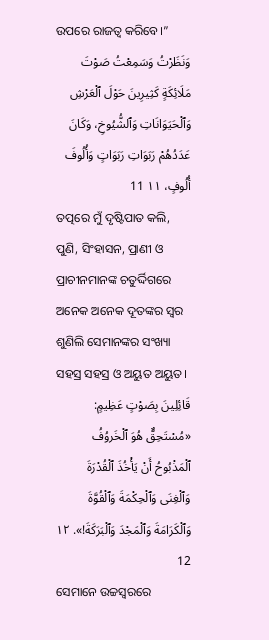ଉପରେ ରାଜତ୍ୱ କରିବେ।”
وَنَظَرْتُ وَسَمِعْتُ صَوْتَ مَلَائِكَةٍ كَثِيرِينَ حَوْلَ ٱلْعَرْشِ وَٱلْحَيَوَانَاتِ وَٱلشُّيُوخِ، وَكَانَ عَدَدُهُمْ رَبَوَاتِ رَبَوَاتٍ وَأُلُوفَ أُلُوفٍ، ١١ 11
ତତ୍ପରେ ମୁଁ ଦୃଷ୍ଟିପାତ କଲି, ପୁଣି, ସିଂହାସନ, ପ୍ରାଣୀ ଓ ପ୍ରାଚୀନମାନଙ୍କ ଚତୁର୍ଦ୍ଦିଗରେ ଅନେକ ଅନେକ ଦୂତଙ୍କର ସ୍ୱର ଶୁଣିଲି ସେମାନଙ୍କର ସଂଖ୍ୟା ସହସ୍ର ସହସ୍ର ଓ ଅୟୁତ ଅୟୁତ।
قَائِلِينَ بِصَوْتٍ عَظِيمٍ: «مُسْتَحِقٌّ هُوَ ٱلْخَروُفُ ٱلْمَذْبُوحُ أَنْ يَأْخُذَ ٱلْقُدْرَةَ وَٱلْغِنَى وَٱلْحِكْمَةَ وَٱلْقُوَّةَ وَٱلْكَرَامَةَ وَٱلْمَجْدَ وَٱلْبَرَكَةَ!». ١٢ 12
ସେମାନେ ଉଚ୍ଚସ୍ୱରରେ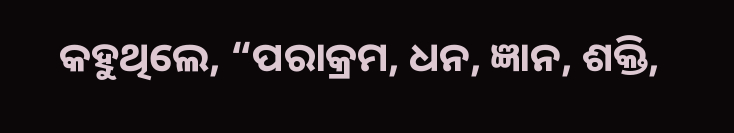କହୁଥିଲେ, “ପରାକ୍ରମ, ଧନ, ଜ୍ଞାନ, ଶକ୍ତି,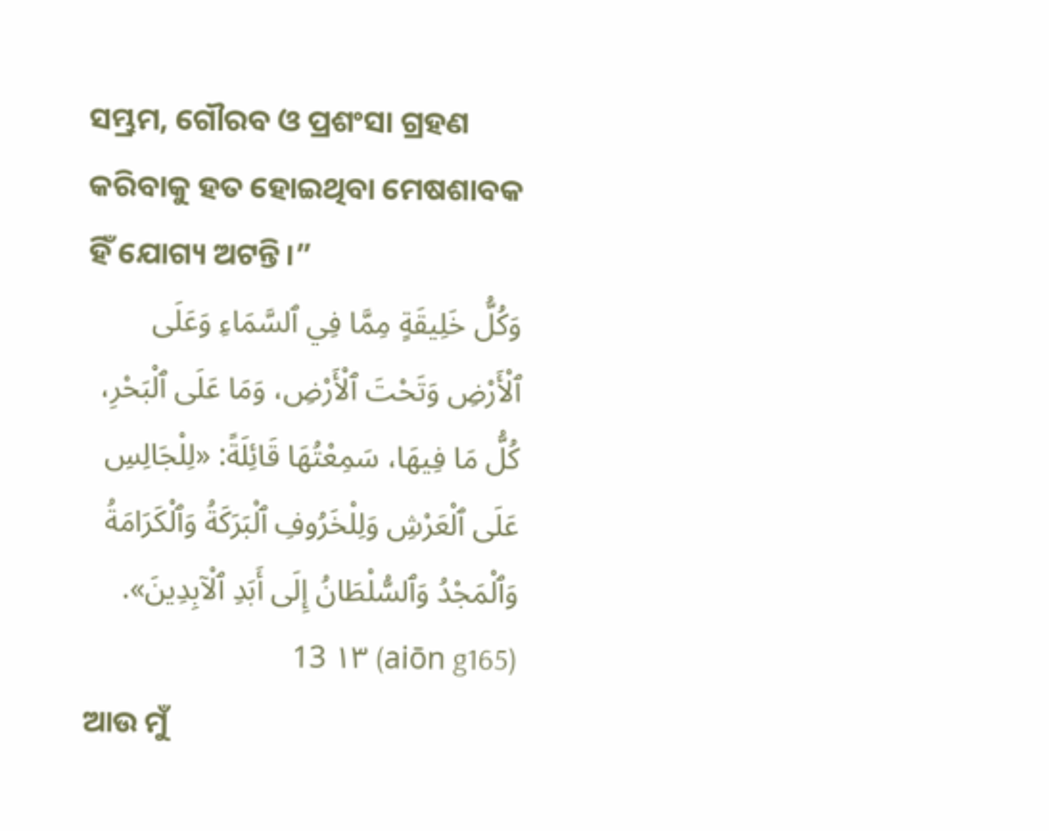ସମ୍ଭ୍ରମ, ଗୌରବ ଓ ପ୍ରଶଂସା ଗ୍ରହଣ କରିବାକୁ ହତ ହୋଇଥିବା ମେଷଶାବକ ହିଁ ଯୋଗ୍ୟ ଅଟନ୍ତି।”
وَكُلُّ خَلِيقَةٍ مِمَّا فِي ٱلسَّمَاءِ وَعَلَى ٱلْأَرْضِ وَتَحْتَ ٱلْأَرْضِ، وَمَا عَلَى ٱلْبَحْرِ، كُلُّ مَا فِيهَا، سَمِعْتُهَا قَائِلَةً: «لِلْجَالِسِ عَلَى ٱلْعَرْشِ وَلِلْخَرُوفِ ٱلْبَرَكَةُ وَٱلْكَرَامَةُ وَٱلْمَجْدُ وَٱلسُّلْطَانُ إِلَى أَبَدِ ٱلْآبِدِينَ». (aiōn g165) ١٣ 13
ଆଉ ମୁଁ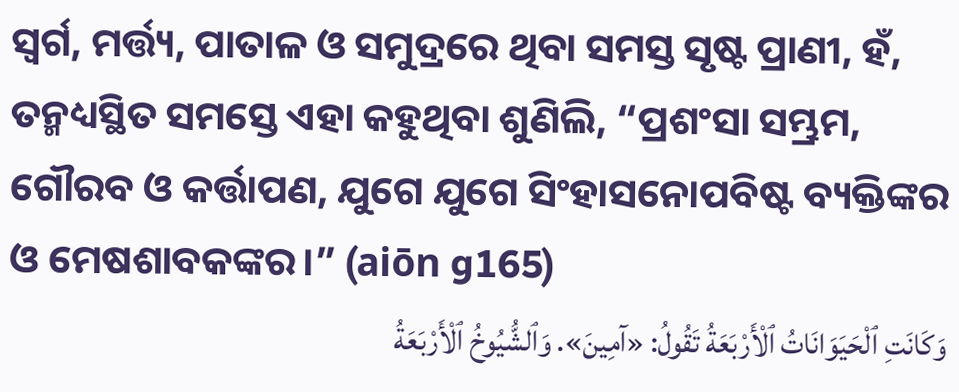ସ୍ୱର୍ଗ, ମର୍ତ୍ତ୍ୟ, ପାତାଳ ଓ ସମୁଦ୍ରରେ ଥିବା ସମସ୍ତ ସୃଷ୍ଟ ପ୍ରାଣୀ, ହଁ, ତନ୍ମଧ୍ୟସ୍ଥିତ ସମସ୍ତେ ଏହା କହୁଥିବା ଶୁଣିଲି, “ପ୍ରଶଂସା ସମ୍ଭ୍ରମ, ଗୌରବ ଓ କର୍ତ୍ତାପଣ, ଯୁଗେ ଯୁଗେ ସିଂହାସନୋପବିଷ୍ଟ ବ୍ୟକ୍ତିଙ୍କର ଓ ମେଷଶାବକଙ୍କର।” (aiōn g165)
وَكَانَتِ ٱلْحَيَوَانَاتُ ٱلْأَرْبَعَةُ تَقُولُ: «آمِينَ». وَٱلشُّيُوخُ ٱلْأَرْبَعَةُ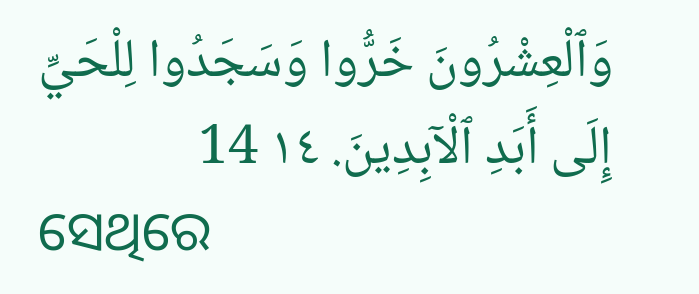وَٱلْعِشْرُونَ خَرُّوا وَسَجَدُوا لِلْحَيِّ إِلَى أَبَدِ ٱلْآبِدِينَ. ١٤ 14
ସେଥିରେ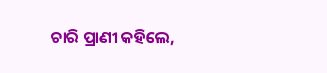ଚାରି ପ୍ରାଣୀ କହିଲେ,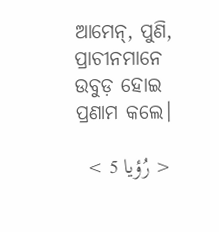ଆମେନ୍‍, ପୁଣି, ପ୍ରାଚୀନମାନେ ଉବୁଡ଼ ହୋଇ ପ୍ରଣାମ କଲେ।

< رُؤيا 5 >